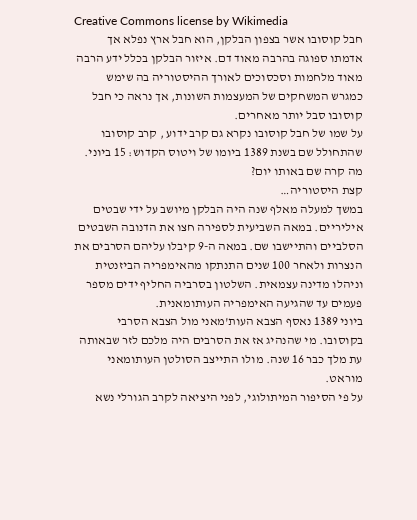Creative Commons license by Wikimedia
חבל קוסובו אשר בצפון הבלקן, הוא חבל ארץ נפלא אך אדמתו ספוגה בהרבה מאוד דם. איזור הבלקן בכלל ידע הרבה מאוד מלחמות וסכסוכים לאורך ההיסטוריה בה שימש כמגרש המשחקים של המעצמות השונות, אך נראה כי חבל קוסובו סבל יותר מאחרים.
על שמו של חבל קוסובו נקרא גם קרב ידוע , קרב קוסובו שהתחולל שם בשנת 1389 ביומו של ויטוס הקדוש: 15 ביוני. מה קרה שם באותו יום?
קצת היסטוריה…
במשך למעלה מאלף שנה היה הבלקן מיושב על ידי שבטים איליריים. במאה השביעית לספירה חצו את הדנובה השבטים הסלביים והתיישבו שם. במאה ה-9 קיבלו עליהם הסרבים את הנצרות ולאחר 100 שנים התנתקו מהאימפריה הביזנטית וניהלו מדינה עצמאית. השלטון בסרביה החליף ידים מספר פעמים עד שהגיעה האימפריה העותומאנית.
ביוני 1389 נאסף הצבא העות'מאני מול הצבא הסרבי בקוסובו. מי שהנהיג אז את הסרבים היה מלכם לזר שבאותה עת מלך כבר 16 שנה. מולו התייצב הסולטן העותומאני מוראט.
על פי הסיפור המיתולוגי, לפני היציאה לקרב הגורלי נשא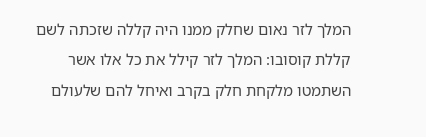המלך לזר נאום שחלק ממנו היה קללה שזכתה לשם קללת קוסובו: המלך לזר קילל את כל אלו אשר השתמטו מלקחת חלק בקרב ואיחל להם שלעולם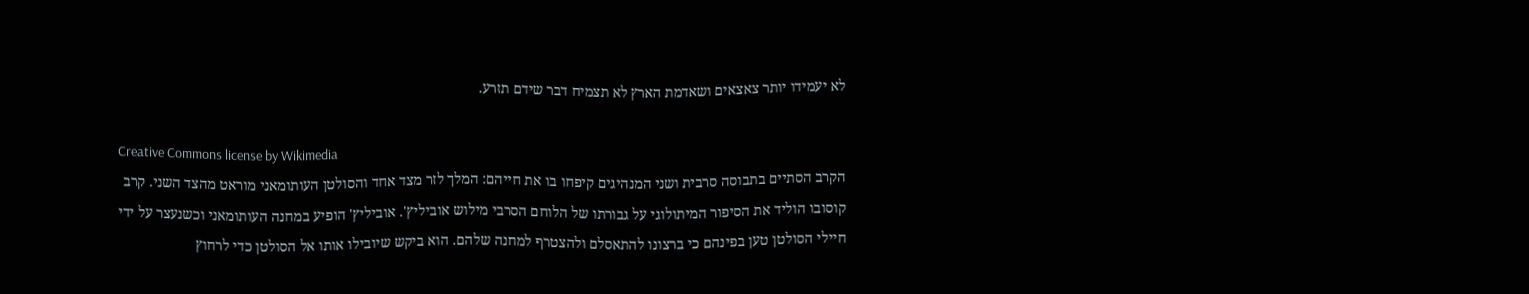לא יעמידו יותר צאצאים ושאדמת הארץ לא תצמיח דבר שידם תזרע.

Creative Commons license by Wikimedia
הקרב הסתיים בתבוסה סרבית ושני המנהיגים קיפחו בו את חייהם: המלך לזר מצד אחד והסולטן העותומאני מוראט מהצד השני. קרב קוסובו הוליד את הסיפור המיתולוגי על גבורתו של הלוחם הסרבי מילוש אוביליץ'. אוביליץ' הופיע במחנה העותומאני וכשנעצר על ידי חיילי הסולטן טען בפינהם כי ברצונו להתאסלם ולהצטרף למחנה שלהם. הוא ביקש שיובילו אותו אל הסולטן כדי לרחוץ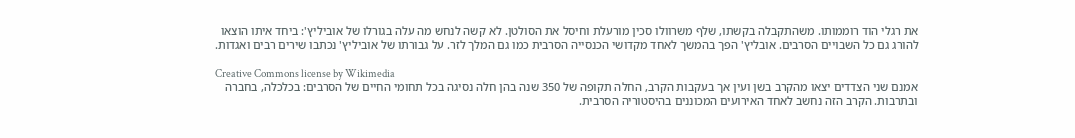את רגלי הוד רוממותו. משהתקבלה בקשתו, שלף משרוולו סכין מורעלת וחיסל את הסולטן. לא קשה לנחש מה עלה בגורלו של אוביליץ': ביחד איתו הוצאו להורג גם כל השבויים הסרבים. אובליץ' הפך בהמשך לאחד מקדושי הכנסייה הסרבית כמו גם המלך לזר. על גבורתו של אוביליץ' נכתבו שירים רבים ואגדות.

Creative Commons license by Wikimedia
אמנם שני הצדדים יצאו מהקרב בשן ועין אך בעקבות הקרב, החלה תקופה של 350 שנה בהן חלה נסיגה בכל תחומי החיים של הסרבים: בכלכלה, בחברה ובתרבות. הקרב הזה נחשב לאחד האירועים המכוננים בהיסטוריה הסרבית.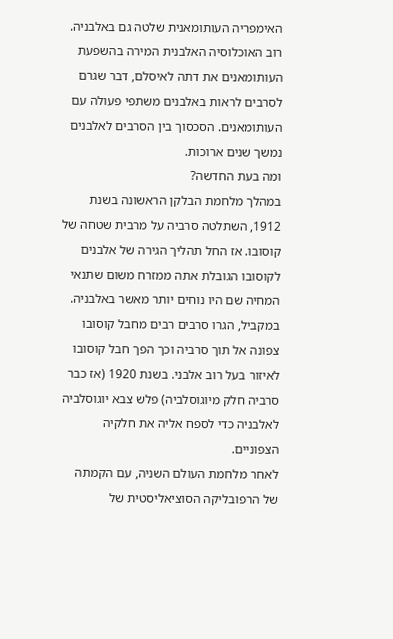האימפריה העותומאנית שלטה גם באלבניה. רוב האוכלוסיה האלבנית המירה בהשפעת העותומאנים את דתה לאיסלם, דבר שגרם לסרבים לראות באלבנים משתפי פעולה עם העותומאנים. הסכסוך בין הסרבים לאלבנים נמשך שנים ארוכות.
ומה בעת החדשה?
במהלך מלחמת הבלקן הראשונה בשנת 1912, השתלטה סרביה על מרבית שטחה של קוסובו. אז החל תהליך הגירה של אלבנים לקוסובו הגובלת אתה ממזרח משום שתנאי המחיה שם היו נוחים יותר מאשר באלבניה. במקביל, הגרו סרבים רבים מחבל קוסובו צפונה אל תוך סרביה וכך הפך חבל קוסובו לאיזור בעל רוב אלבני. בשנת 1920 (אז כבר סרביה חלק מיוגוסלביה) פלש צבא יוגוסלביה לאלבניה כדי לספח אליה את חלקיה הצפוניים.
לאחר מלחמת העולם השניה, עם הקמתה של הרפובליקה הסוציאליסטית של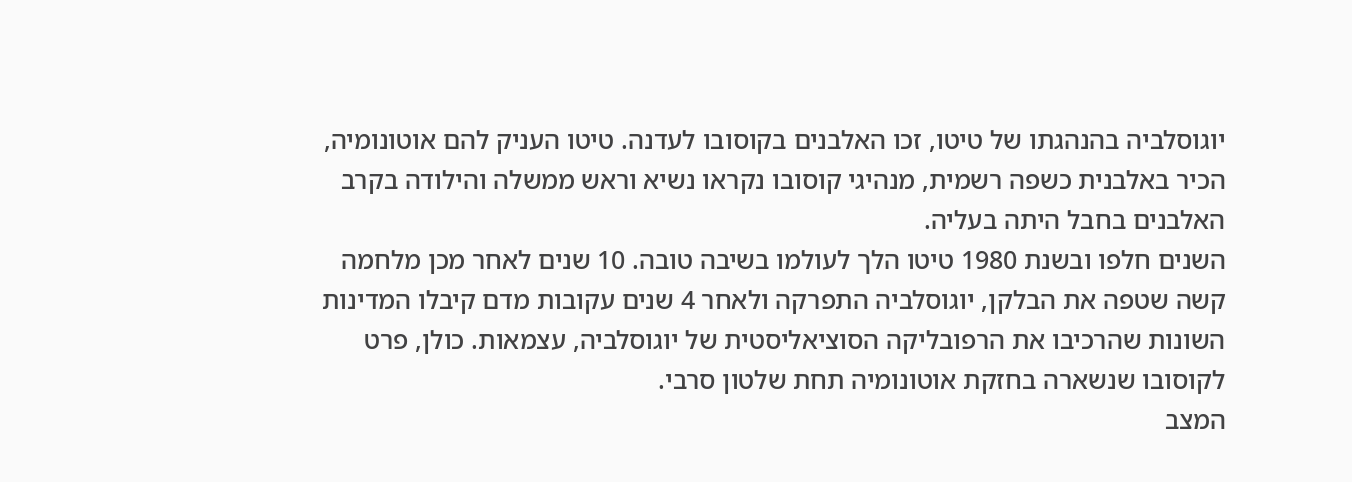יוגוסלביה בהנהגתו של טיטו, זכו האלבנים בקוסובו לעדנה. טיטו העניק להם אוטונומיה, הכיר באלבנית כשפה רשמית, מנהיגי קוסובו נקראו נשיא וראש ממשלה והילודה בקרב האלבנים בחבל היתה בעליה.
השנים חלפו ובשנת 1980 טיטו הלך לעולמו בשיבה טובה. 10 שנים לאחר מכן מלחמה קשה שטפה את הבלקן, יוגוסלביה התפרקה ולאחר 4 שנים עקובות מדם קיבלו המדינות השונות שהרכיבו את הרפובליקה הסוציאליסטית של יוגוסלביה, עצמאות. כולן, פרט לקוסובו שנשארה בחזקת אוטונומיה תחת שלטון סרבי.
המצב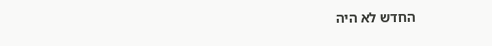החדש לא היה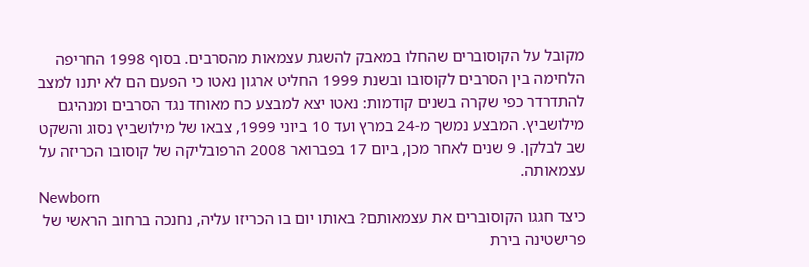מקובל על הקוסוברים שהחלו במאבק להשגת עצמאות מהסרבים. בסוף 1998 החריפה הלחימה בין הסרבים לקוסובו ובשנת 1999 החליט ארגון נאטו כי הפעם הם לא יתנו למצב להתדרדר כפי שקרה בשנים קודמות: נאטו יצא למבצע כח מאוחד נגד הסרבים ומנהיגם מילושביץ. המבצע נמשך מ-24 במרץ ועד 10 ביוני 1999, צבאו של מילושביץ נסוג והשקט שב לבלקן. 9 שנים לאחר מכן, ביום 17 בפברואר 2008 הרפובליקה של קוסובו הכריזה על עצמאותה.
Newborn
כיצד חגגו הקוסוברים את עצמאותם? באותו יום בו הכריזו עליה, נחנכה ברחוב הראשי של פרישטינה בירת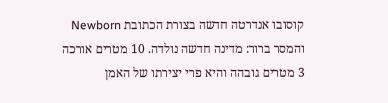קוסובו אנדרטה חדשה בצורת הכתובת Newborn והמסר ברור: מדינה חדשה נולדה. 10 מטרים אורכה 3 מטרים גובהה והיא פרי יצירתו של האמן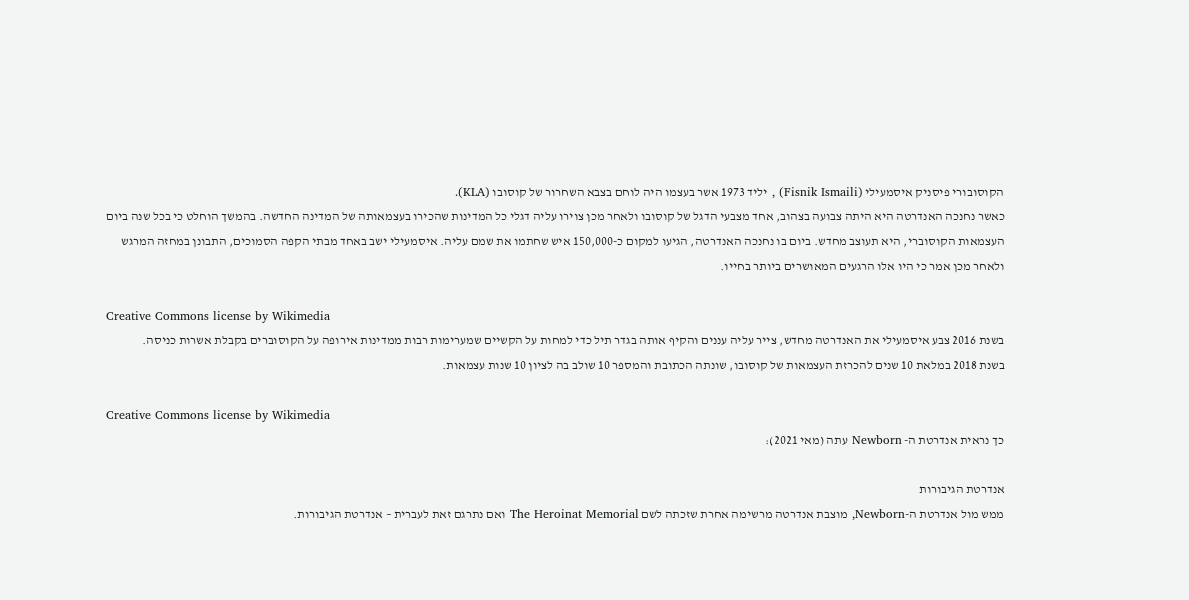הקוסובורי פיסניק איסמעילי (Fisnik Ismaili) , יליד 1973 אשר בעצמו היה לוחם בצבא השחרור של קוסובו (KLA).
כאשר נחנכה האנדרטה היא היתה צבועה בצהוב, אחד מצבעי הדגל של קוסובו ולאחר מכן צוירו עליה דגלי כל המדינות שהכירו בעצמאותה של המדינה החדשה. בהמשך הוחלט כי בכל שנה ביום העצמאות הקוסוברי, היא תעוצב מחדש. ביום בו נחנכה האנדרטה, הגיעו למקום כ-150,000 איש שחתמו את שמם עליה. איסמעילי ישב באחד מבתי הקפה הסמוכים, התבונן במחזה המרגש ולאחר מכן אמר כי היו אלו הרגעים המאושרים ביותר בחייו.

Creative Commons license by Wikimedia
בשנת 2016 צבע איסמעילי את האנדרטה מחדש, צייר עליה עננים והקיף אותה בגדר תיל כדי למחות על הקשיים שמערימות רבות ממדינות אירופה על הקוסוברים בקבלת אשרות כניסה.
בשנת 2018 במלאת 10 שנים להכרזת העצמאות של קוסובו, שונתה הכתובת והמספר 10 שולב בה לציון 10 שנות עצמאות.

Creative Commons license by Wikimedia
כך נראית אנדרטת ה- Newborn עתה (מאי 2021):

אנדרטת הגיבורות
ממש מול אנדרטת ה-Newborn, מוצבת אנדרטה מרשימה אחרת שזכתה לשם The Heroinat Memorial ואם נתרגם זאת לעברית – אנדרטת הגיבורות.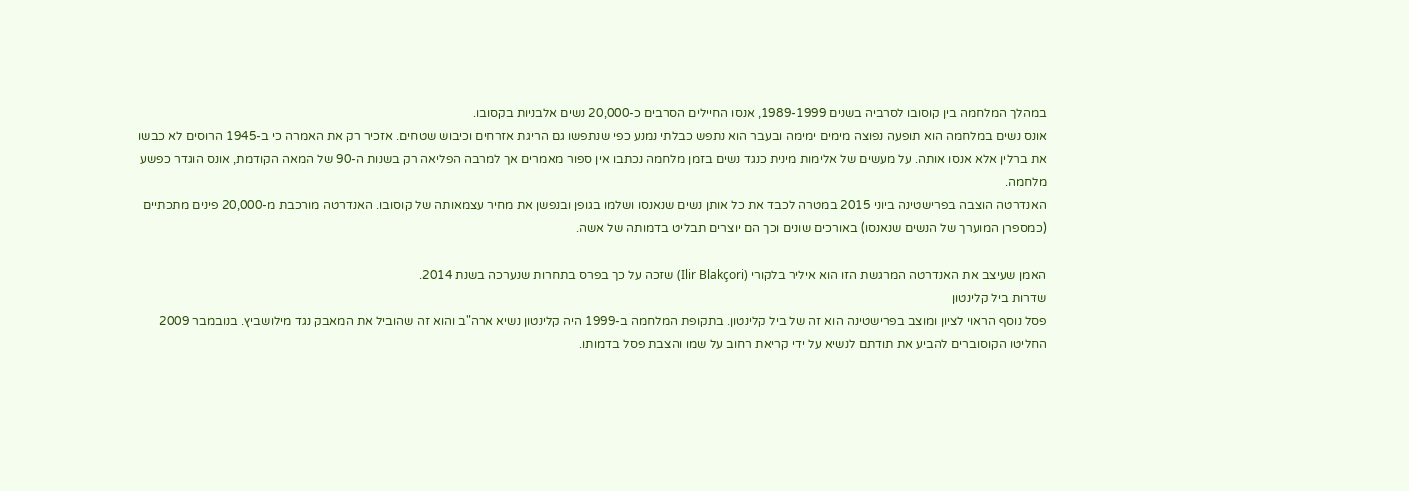במהלך המלחמה בין קוסובו לסרביה בשנים 1989-1999, אנסו החיילים הסרבים כ-20,000 נשים אלבניות בקסובו.
אונס נשים במלחמה הוא תופעה נפוצה מימים ימימה ובעבר הוא נתפש כבלתי נמנע כפי שנתפשו גם הריגת אזרחים וכיבוש שטחים. אזכיר רק את האמרה כי ב-1945 הרוסים לא כבשו את ברלין אלא אנסו אותה. על מעשים של אלימות מינית כנגד נשים בזמן מלחמה נכתבו אין ספור מאמרים אך למרבה הפליאה רק בשנות ה-90 של המאה הקודמת, אונס הוגדר כפשע מלחמה.
האנדרטה הוצבה בפרישטינה ביוני 2015 במטרה לכבד את כל אותן נשים שנאנסו ושלמו בגופן ובנפשן את מחיר עצמאותה של קוסובו. האנדרטה מורכבת מ-20,000 פינים מתכתיים (כמספרן המוערך של הנשים שנאנסו) באורכים שונים וכך הם יוצרים תבליט בדמותה של אשה.

האמן שעיצב את האנדרטה המרגשת הזו הוא איליר בלקורי (Ilir Blakçori) שזכה על כך בפרס בתחרות שנערכה בשנת 2014.
שדרות ביל קלינטון
פסל נוסף הראוי לציון ומוצב בפרישטינה הוא זה של ביל קלינטון. בתקופת המלחמה ב-1999 היה קלינטון נשיא ארה"ב והוא זה שהוביל את המאבק נגד מילושביץ. בנובמבר 2009 החליטו הקוסוברים להביע את תודתם לנשיא על ידי קריאת רחוב על שמו והצבת פסל בדמותו.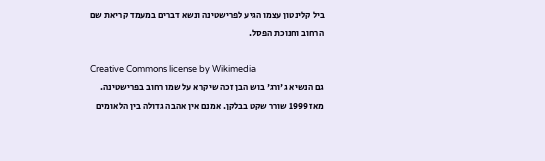ביל קלינטון עצמו הגיע לפרישטינה ונשא דברים במעמד קריאת שם הרחוב וחנוכת הפסל.

Creative Commons license by Wikimedia
גם הנשיא ג'ורג' בוש הבן זכה שיקרא על שמו רחוב בפרישטינה.
מאז 1999 שורר שקט בבלקן. אמנם אין אהבה גדולה בין הלאומים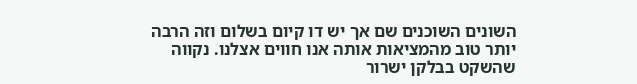השונים השוכנים שם אך יש דו קיום בשלום וזה הרבה יותר טוב מהמציאות אותה אנו חווים אצלנו. נקווה שהשקט בבלקן ישרור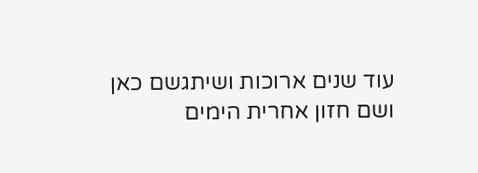עוד שנים ארוכות ושיתגשם כאן ושם חזון אחרית הימים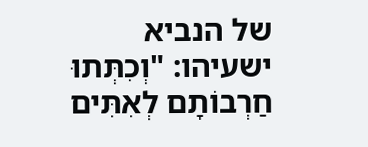של הנביא ישעיהו: "וְכִתְּתוּ חַרְבוֹתָם לְאִתִּים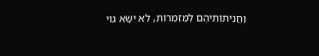וַחֲנִיתוֹתֵיהֶם לְמַזְמֵרוֹת, לֹא יִשָּׂא גוֹי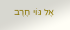אֶל גּוֹי חֶרֶב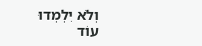וְלֹא יִלְמְדוּ עוֹד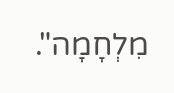מִלְחָמָה".